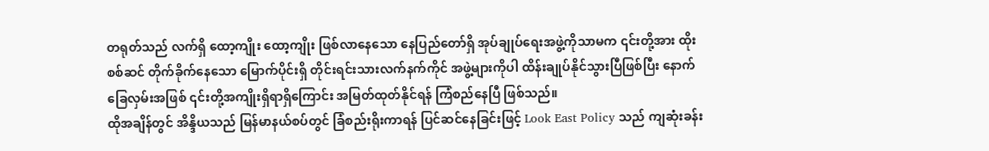တရုတ်သည် လက်ရှိ ထော့ကျိုး ထော့ကျိုး ဖြစ်လာနေသော နေပြည်တော်ရှိ အုပ်ချုပ်ရေးအဖွဲ့ကိုသာမက ၎င်းတို့အား ထိုးစစ်ဆင် တိုက်ခိုက်နေသော မြောက်ပိုင်းရှိ တိုင်းရင်းသားလက်နက်ကိုင် အဖွဲ့များကိုပါ ထိန်းချုပ်နိုင်သွားပြီဖြစ်ပြီး နောက်ခြေလှမ်းအဖြစ် ၎င်းတို့အကျိုးရှိရာရှိကြောင်း အမြတ်ထုတ်နိုင်ရန် ကြံစည်နေပြီ ဖြစ်သည်။
ထိုအချိန်တွင် အိန္ဒိယသည် မြန်မာနယ်စပ်တွင် ခြံစည်းရိုးကာရန် ပြင်ဆင်နေခြင်းဖြင့် Look East Policy သည် ကျဆုံးခန်း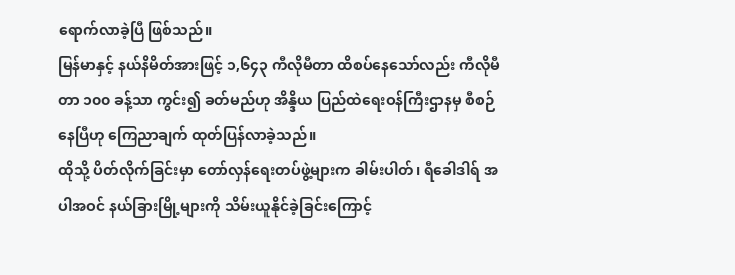ရောက်လာခဲ့ပြီ ဖြစ်သည်။
မြန်မာနှင့် နယ်နိမိတ်အားဖြင့် ၁,၆၄၃ ကီလိုမီတာ ထိစပ်နေသော်လည်း ကီလိုမီတာ ၁၀၀ ခန့်သာ ကွင်း၍ ခတ်မည်ဟု အိန္ဒိယ ပြည်ထဲရေးဝန်ကြီးဌာနမှ စီစဉ်နေပြီဟု ကြေညာချက် ထုတ်ပြန်လာခဲ့သည်။
ထိုသို့ ပိတ်လိုက်ခြင်းမှာ တော်လှန်ရေးတပ်ဖွဲ့များက ခါမ်းပါတ်၊ ရီခေါဒါရ် အပါအဝင် နယ်ခြားမြို့များကို သိမ်းယူနိုင်ခဲ့ခြင်းကြောင့်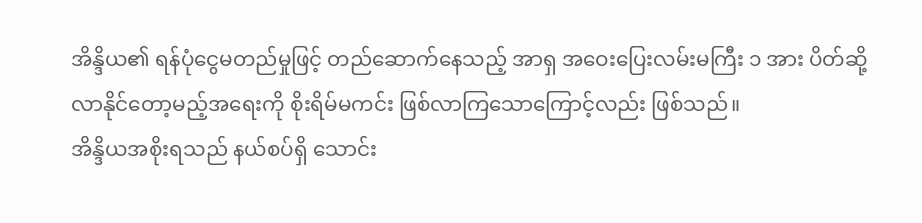အိန္ဒိယ၏ ရန်ပုံငွေမတည်မှုဖြင့် တည်ဆောက်နေသည့် အာရှ အဝေးပြေးလမ်းမကြီး ၁ အား ပိတ်ဆို့လာနိုင်တော့မည့်အရေးကို စိုးရိမ်မကင်း ဖြစ်လာကြသောကြောင့်လည်း ဖြစ်သည်။
အိန္ဒိယအစိုးရသည် နယ်စပ်ရှိ သောင်း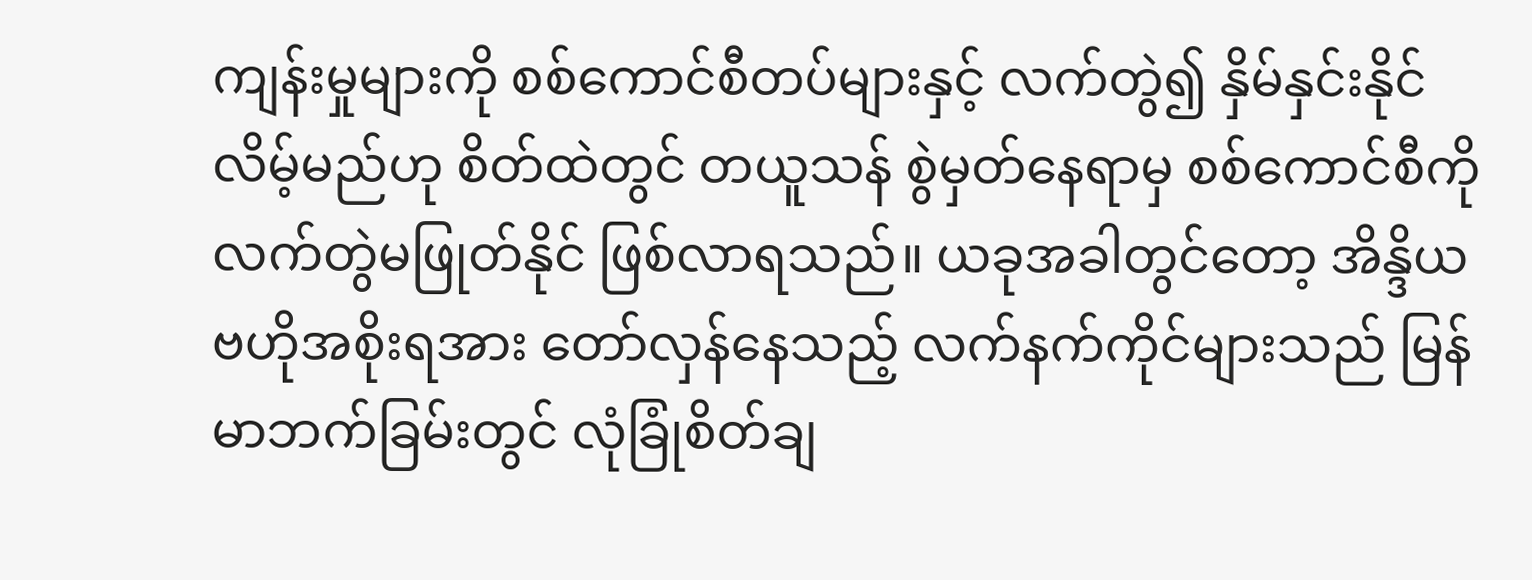ကျန်းမှုများကို စစ်ကောင်စီတပ်များနှင့် လက်တွဲ၍ နှိမ်နှင်းနိုင်လိမ့်မည်ဟု စိတ်ထဲတွင် တယူသန် စွဲမှတ်နေရာမှ စစ်ကောင်စီကို လက်တွဲမဖြုတ်နိုင် ဖြစ်လာရသည်။ ယခုအခါတွင်တော့ အိန္ဒိယ ဗဟိုအစိုးရအား တော်လှန်နေသည့် လက်နက်ကိုင်များသည် မြန်မာဘက်ခြမ်းတွင် လုံခြုံစိတ်ချ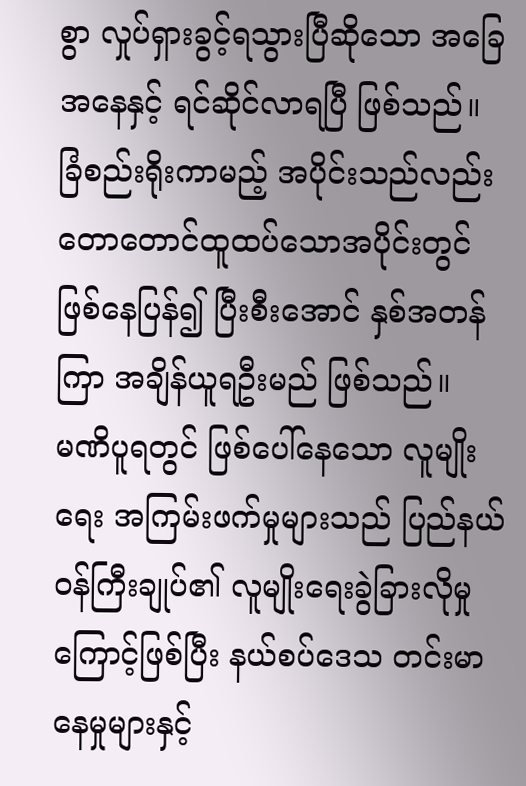စွာ လှုပ်ရှားခွင့်ရသွားပြီဆိုသော အခြေအနေနှင့် ရင်ဆိုင်လာရပြီ ဖြစ်သည်။
ခြံစည်းရိုးကာမည့် အပိုင်းသည်လည်း တောတောင်ထူထပ်သောအပိုင်းတွင် ဖြစ်နေပြန်၍ ပြီးစီးအောင် နှစ်အတန်ကြာ အချိန်ယူရဦးမည် ဖြစ်သည်။
မဏိပူရတွင် ဖြစ်ပေါ်နေသော လူမျိုးရေး အကြမ်းဖက်မှုများသည် ပြည်နယ်ဝန်ကြီးချုပ်၏ လူမျိုးရေးခွဲခြားလိုမှုကြောင့်ဖြစ်ပြီး နယ်စပ်ဒေသ တင်းမာနေမှုများနှင့်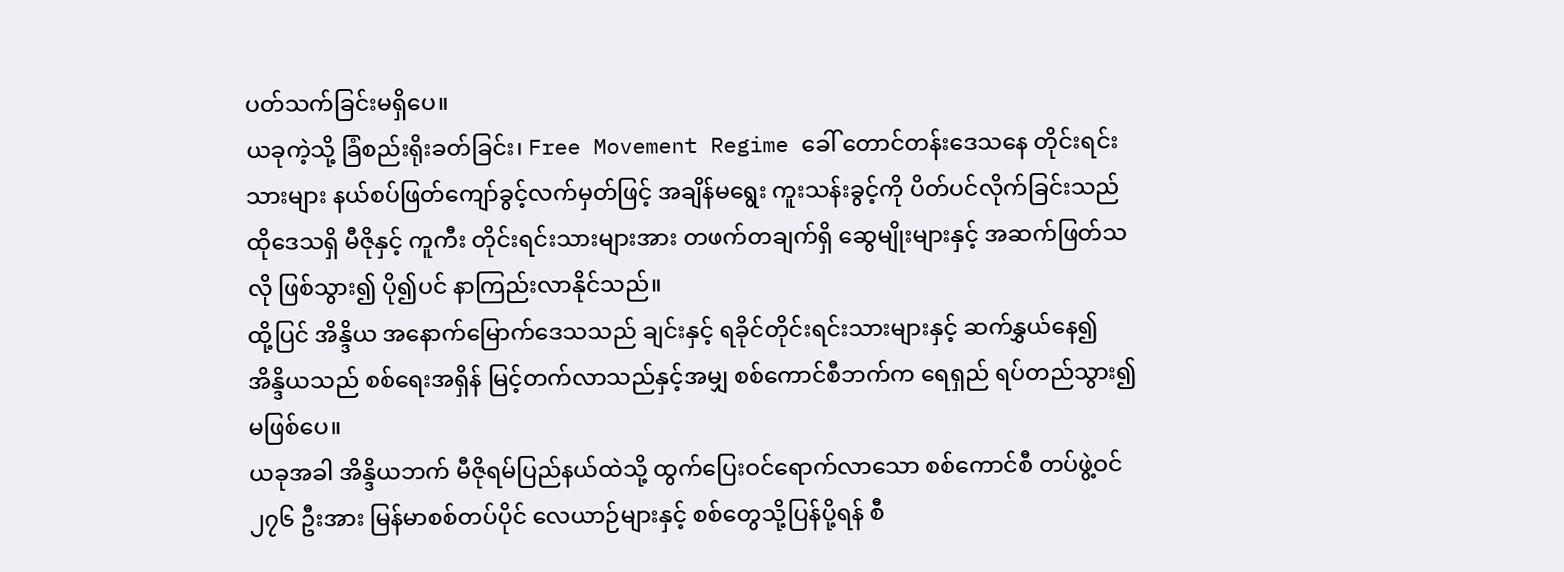ပတ်သက်ခြင်းမရှိပေ။
ယခုကဲ့သို့ ခြံစည်းရိုးခတ်ခြင်း၊ Free Movement Regime ခေါ် တောင်တန်းဒေသနေ တိုင်းရင်းသားများ နယ်စပ်ဖြတ်ကျော်ခွင့်လက်မှတ်ဖြင့် အချိန်မရွေး ကူးသန်းခွင့်ကို ပိတ်ပင်လိုက်ခြင်းသည် ထိုဒေသရှိ မီဇိုနှင့် ကူကီး တိုင်းရင်းသားများအား တဖက်တချက်ရှိ ဆွေမျိုးများနှင့် အဆက်ဖြတ်သလို ဖြစ်သွား၍ ပို၍ပင် နာကြည်းလာနိုင်သည်။
ထို့ပြင် အိန္ဒိယ အနောက်မြောက်ဒေသသည် ချင်းနှင့် ရခိုင်တိုင်းရင်းသားများနှင့် ဆက်နွှယ်နေ၍ အိန္ဒိယသည် စစ်ရေးအရှိန် မြင့်တက်လာသည်နှင့်အမျှ စစ်ကောင်စီဘက်က ရေရှည် ရပ်တည်သွား၍ မဖြစ်ပေ။
ယခုအခါ အိန္ဒိယဘက် မီဇိုရမ်ပြည်နယ်ထဲသို့ ထွက်ပြေးဝင်ရောက်လာသော စစ်ကောင်စီ တပ်ဖွဲ့ဝင် ၂၇၆ ဦးအား မြန်မာစစ်တပ်ပိုင် လေယာဉ်များနှင့် စစ်တွေသို့ပြန်ပို့ရန် စီ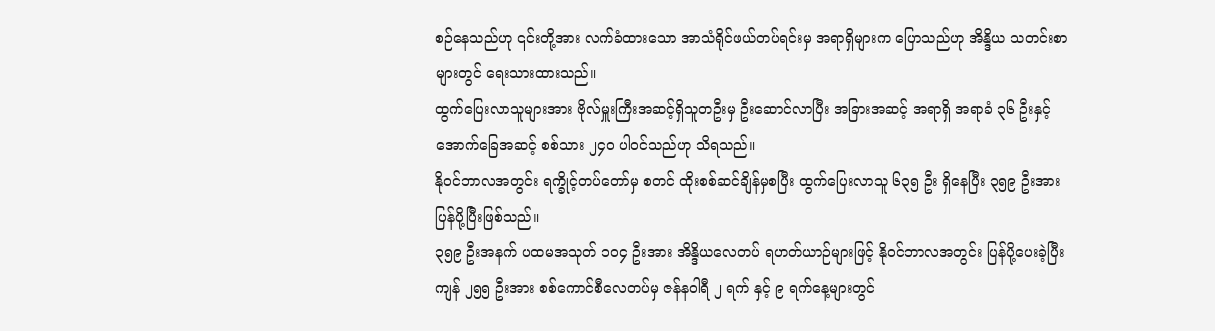စဉ်နေသည်ဟု ၎င်းတို့အား လက်ခံထားသော အာသံရိုင်ဖယ်တပ်ရင်းမှ အရာရှိများက ပြောသည်ဟု အိန္ဒိယ သတင်းစာများတွင် ရေးသားထားသည်။
ထွက်ပြေးလာသူများအား ဗိုလ်မှူးကြီးအဆင့်ရှိသူတဦးမှ ဦးဆောင်လာပြီး အခြားအဆင့် အရာရှိ အရာခံ ၃၆ ဦးနှင့် အောက်ခြေအဆင့် စစ်သား ၂၄၀ ပါဝင်သည်ဟု သိရသည်။
နိုဝင်ဘာလအတွင်း ရက္ခိုင့်တပ်တော်မှ စတင် ထိုးစစ်ဆင်ချိန်မှစပြီး ထွက်ပြေးလာသူ ၆၃၅ ဦး ရှိနေပြီး ၃၅၉ ဦးအား ပြန်ပို့ပြီးဖြစ်သည်။
၃၅၉ ဦးအနက် ပထမအသုတ် ၁၀၄ ဦးအား အိန္ဒိယလေတပ် ရဟတ်ယာဉ်များဖြင့် နိုဝင်ဘာလအတွင်း ပြန်ပို့ပေးခဲ့ပြီး ကျန် ၂၅၅ ဦးအား စစ်ကောင်စီလေတပ်မှ ဇန်နဝါရီ ၂ ရက် နှင့် ၉ ရက်နေ့များတွင်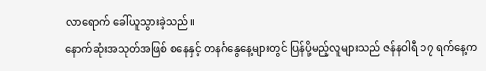လာရောက် ခေါ်ယူသွားခဲ့သည်။
နောက်ဆုံးအသုတ်အဖြစ် စနေနှင့် တနင်္ဂနွေနေ့များတွင် ပြန်ပို့မည့်လူများသည် ဇန်နဝါရီ ၁၇ ရက်နေ့က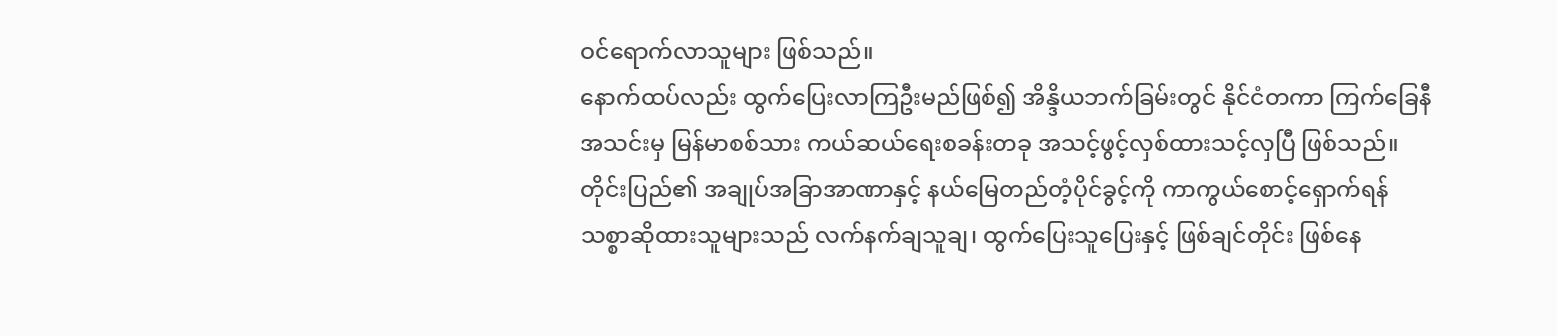ဝင်ရောက်လာသူများ ဖြစ်သည်။
နောက်ထပ်လည်း ထွက်ပြေးလာကြဦးမည်ဖြစ်၍ အိန္ဒိယဘက်ခြမ်းတွင် နိုင်ငံတကာ ကြက်ခြေနီအသင်းမှ မြန်မာစစ်သား ကယ်ဆယ်ရေးစခန်းတခု အသင့်ဖွင့်လှစ်ထားသင့်လှပြီ ဖြစ်သည်။
တိုင်းပြည်၏ အချုပ်အခြာအာဏာနှင့် နယ်မြေတည်တံ့ပိုင်ခွင့်ကို ကာကွယ်စောင့်ရှောက်ရန် သစ္စာဆိုထားသူများသည် လက်နက်ချသူချ၊ ထွက်ပြေးသူပြေးနှင့် ဖြစ်ချင်တိုင်း ဖြစ်နေ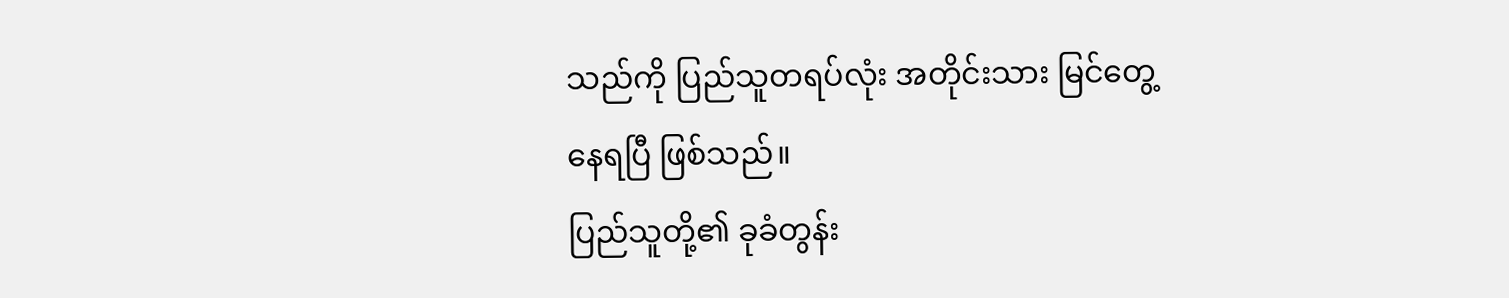သည်ကို ပြည်သူတရပ်လုံး အတိုင်းသား မြင်တွေ့နေရပြီ ဖြစ်သည်။
ပြည်သူတို့၏ ခုခံတွန်း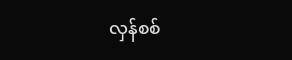လှန်စစ်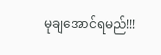မုချအောင်ရမည်!!!